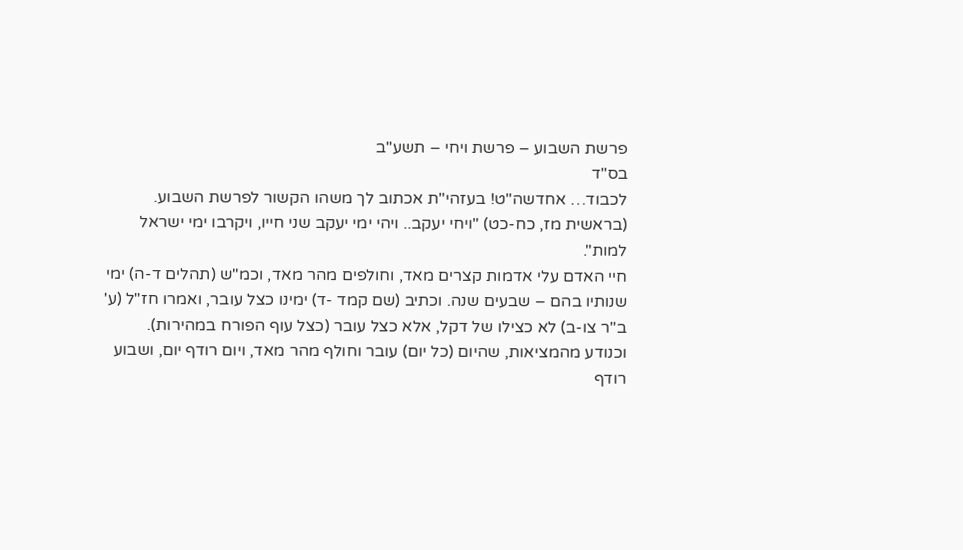פרשת השבוע – פרשת ויחי – תשע"ב
בס"ד
לכבוד… אחדשה"ט! בעזהי"ת אכתוב לך משהו הקשור לפרשת השבוע.
(בראשית מז, כח-כט) "ויחי יעקב.. ויהי ימי יעקב שני חייו, ויקרבו ימי ישראל למות".
חיי האדם עלי אדמות קצרים מאד, וחולפים מהר מאד, וכמ"ש (תהלים ד-ה) ימי שנותיו בהם – שבעים שנה. וכתיב (שם קמד -ד) ימינו כצל עובר, ואמרו חז"ל (ע' ב"ר צו-ב) לא כצילו של דקל, אלא כצל עובר (כצל עוף הפורח במהירות). וכנודע מהמציאות, שהיום (כל יום) עובר וחולף מהר מאד, ויום רודף יום, ושבוע רודף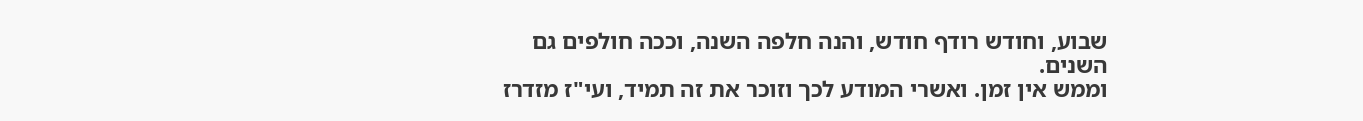שבוע, וחודש רודף חודש, והנה חלפה השנה, וככה חולפים גם השנים.
וממש אין זמן. ואשרי המודע לכך וזוכר את זה תמיד, ועי"ז מזדרז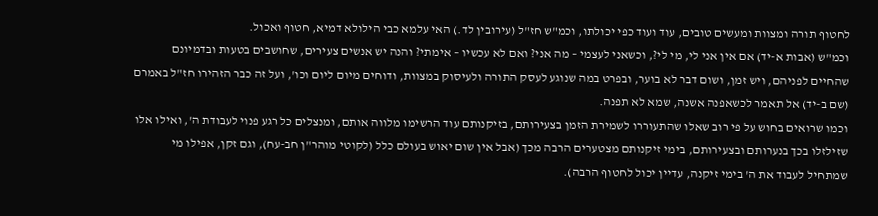לחטוף תורה ומצוות ומעשים טובים, עוד ועוד כפי יכולתו, וכמ"ש חז"ל (עירובין לד.) האי עלמא כבי הילולא דמיא, חטוף ואכול.
וכמ"ש (אבות א-יד) אם אין אני לי, מי לי?, וכשאני לעצמי – מה אני? ואם לא עכשיו – אימתי? והנה יש אנשים צעירים, שחושבים בטעות ובדמיונם שהחיים לפניהם, ויש זמן, ושום דבר לא בוער, ובפרט במה שנוגע לעסק התורה ולעיסוק במצוות, ודוחים מיום ליום וכו', ועל זה כבר הזהירו חז"ל באמרם (שם ב-יד) אל תאמר לכשאפנה אשנה, שמא לא תפנה.
וכמו שרואים בחוש על פי רוב שאלו שהתעוררו לשמירת הזמן בצעירותם, בזיקנותם עוד הרשימו מלווה אותם, ומנצלים כל רגע פנוי לעבודת ה', ואילו אלו שזילזלו בכך בנערותם ובצעירותם, בימי זיקנותם מצטערים הרבה מכך (אבל אין שום יאוש בעולם כלל (לקוטי מוהר"ן חב-עח), וגם זקן, אפילו מי שמתחיל לעבוד את ה' בימי זיקנה, עדיין יכול לחטוף הרבה).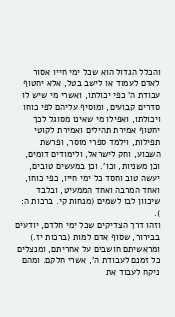והכלל הגדול הוא שכל ימי חייו אסור לאדם לעמוד או לישב בטל, אלא יחטוף עבודת ה' כפי יכולתו, ואשרי מי שיש לו סדרים קבועים, ומוסיף עליהם לפי כוחו ויכולתו, ואפילו מי שאינו מסוגל לכך יחטוף אמירת תהילים ואמירת לקוטי תפילות, וילמד ספרי מוסר, ופרשת השבוע, וחק לישראל, ולימודים דומים, וכן משניות, וכו'. וכן במעשים טובים, יעשה טוב וחסד כל ימי חייו, כפי כוחו, ואחד המרבה ואחד הממעיט, ובלבד שיכוון לבו לשמים (מנחות קי. ברכות ה: ).
וזהו דרך הצדיקים שכל ימי חלדם, יודעים בבירור, שסוף אדם למות (ברכות יז.) ומראשיתם חושבים על אחריתם, ומנצלים כל זמנם לעבודת ה', אשרי חלקם. ומהם ניקח לעבוד את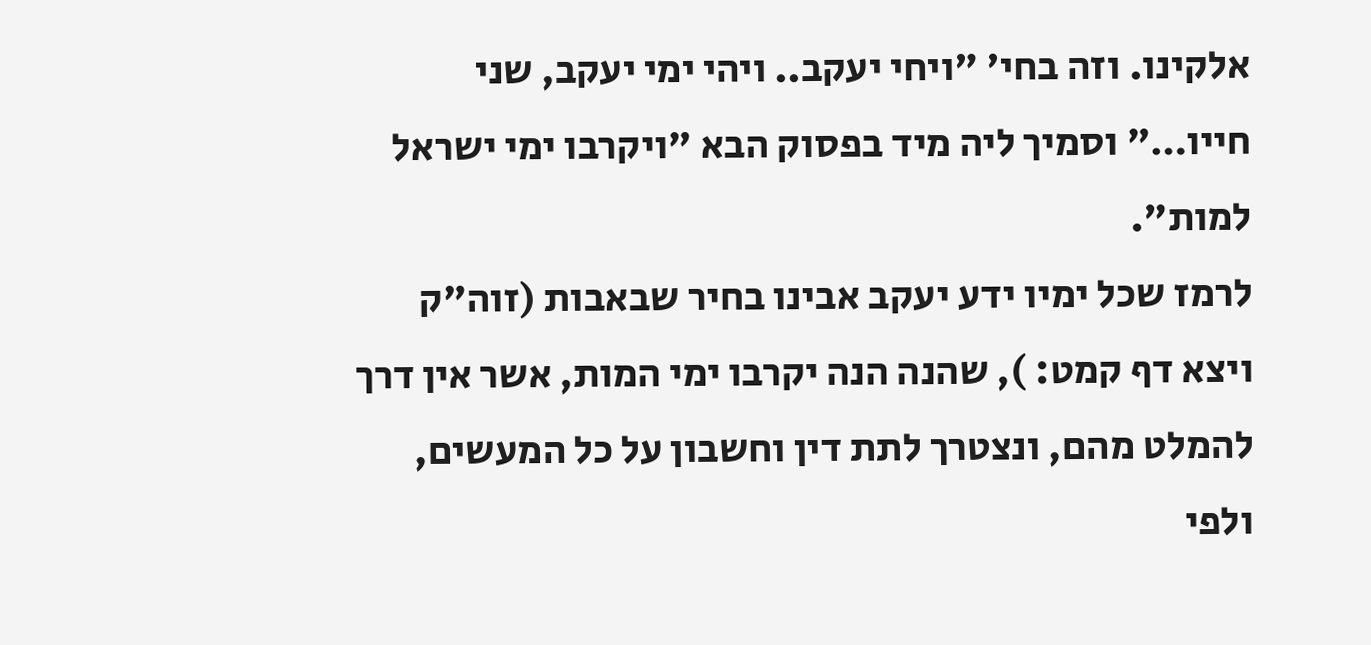אלקינו. וזה בחי' "ויחי יעקב.. ויהי ימי יעקב, שני חייו…" וסמיך ליה מיד בפסוק הבא "ויקרבו ימי ישראל למות".
לרמז שכל ימיו ידע יעקב אבינו בחיר שבאבות (זוה"ק ויצא דף קמט: ), שהנה הנה יקרבו ימי המות, אשר אין דרך להמלט מהם, ונצטרך לתת דין וחשבון על כל המעשים, ולפי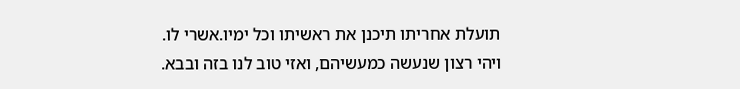תועלת אחריתו תיכנן את ראשיתו וכל ימיו.אשרי לו.
ויהי רצון שנעשה כמעשיהם, ואזי טוב לנו בזה ובבא.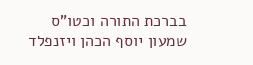בברכת התורה וכטו"ס
שמעון יוסף הכהן ויזנפלד